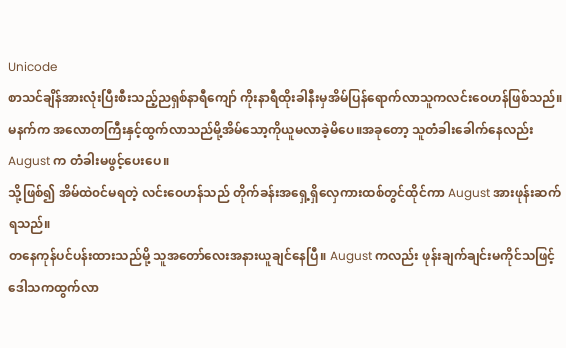Unicode
စာသင်ချိန်အားလုံးပြီးစီးသည့်ညရှစ်နာရီကျော် ကိုးနာရီထိုးခါနီးမှအိမ်ပြန်ရောက်လာသူကလင်းဝေဟန်ဖြစ်သည်။
မနက်က အလောတကြီးနှင့်ထွက်လာသည်မို့အိမ်သော့ကိုယူမလာခဲ့မိပေ။အခုတော့ သူတံခါးခေါက်နေလည်း August က တံခါးမဖွင့်ပေးပေ။
သို့ဖြစ်၍ အိမ်ထဲ၀င်မရတဲ့ လင်းဝေဟန်သည် တိုက်ခန်းအရှေ့ရှိလှေကားထစ်တွင်ထိုင်ကာ August အားဖုန်းဆက်ရသည်။
တနေကုန်ပင်ပန်းထားသည်မို့ သူအတော်လေးအနားယူချင်နေပြီ။ August ကလည်း ဖုန်းချက်ချင်းမကိုင်သဖြင့် ဒေါသကထွက်လာ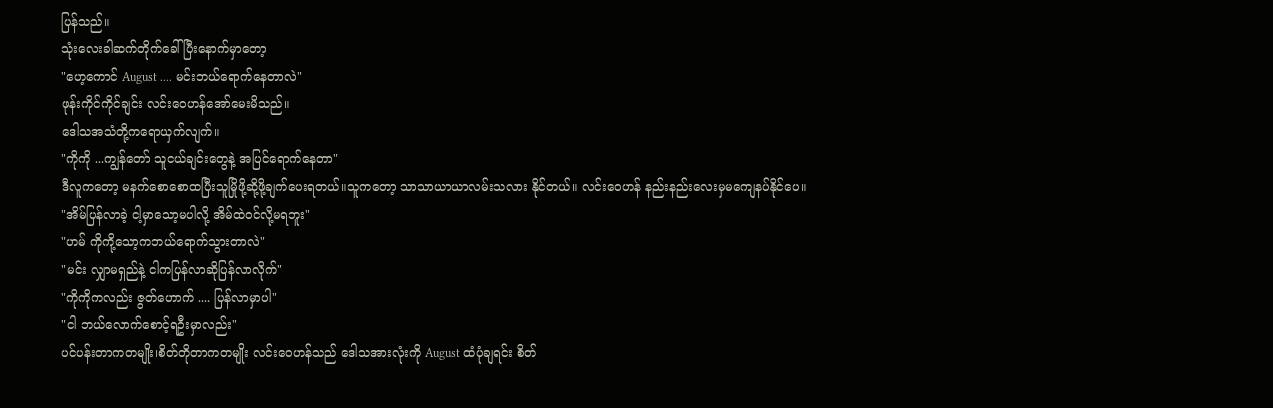ပြန်သည်။
သုံးလေးခါဆက်တိုက်ခေါ်ပြီးနောက်မှာတော့
"ဟေ့ကောင် August .... မင်းဘယ်ရောက်နေတာလဲ"
ဖုန်းကိုင်ကိုင်ချင်း လင်းဝေဟန်အော်မေးမိသည်။
ဒေါသအသံတို့ကရောယှက်လျက်။
"ကိုကို ...ကျွန်တော် သူငယ်ချင်းတွေနဲ့ အပြင်ရောက်နေတာ"
ဒီလူကတော့ မနက်စောစောထပြီးသူမြိုဖို့ဆို့ဖို့ချက်ပေးရတယ်။သူကတော့ သာသာယာယာလမ်းသလား နိုင်တယ်။ လင်းဝေဟန် နည်းနည်းလေးမှမကျေနပ်နိုင်ပေ။
"အိမ်ပြန်လာခဲ့ ငါ့မှာသော့မပါလို့ အိမ်ထဲ၀င်လို့မရဘူး"
"ဟမ် ကိုကို့သော့ကဘယ်ရောက်သွားတာလဲ"
"မင်း လျှာမရှည်နဲ့ ငါကပြန်လာဆိုပြန်လာလိုက်"
"ကိုကိုကလည်း ဇွတ်ဟောက် .... ပြန်လာမှာပါ"
"ငါ ဘယ်လောက်စောင့်ရဦးမှာလည်း"
ပင်ပန်းတာကတမျိုး၊စိတ်တိုတာကတမျိုး လင်းဝေဟန်သည် ဒေါသအားလုံးကို August ထံပုံချရင်း စိတ်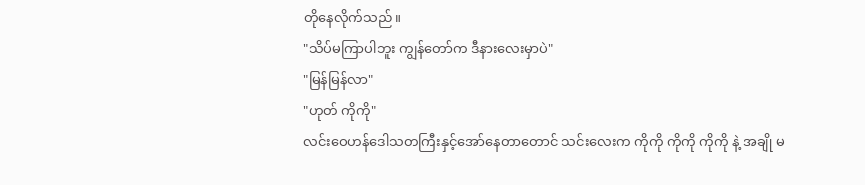တိုနေလိုက်သည်။
"သိပ်မကြာပါဘူး ကျွန်တော်က ဒီနားလေးမှာပဲ"
"မြန်မြန်လာ"
"ဟုတ် ကိုကို"
လင်းဝေဟန်ဒေါသတကြီးနှင့်အော်နေတာတောင် သင်းလေးက ကိုကို ကိုကို ကိုကို နဲ့ အချို မ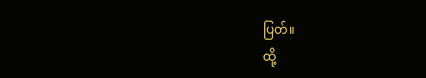ပြတ်။
ထို့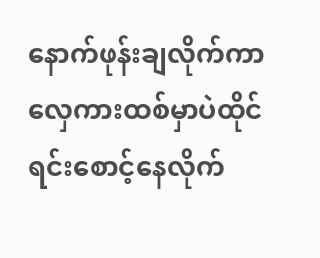နောက်ဖုန်းချလိုက်ကာလှေကားထစ်မှာပဲထိုင်ရင်းစောင့်နေလိုက်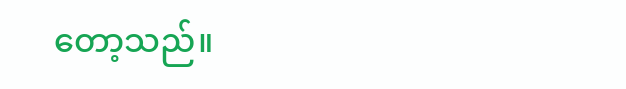တော့သည်။